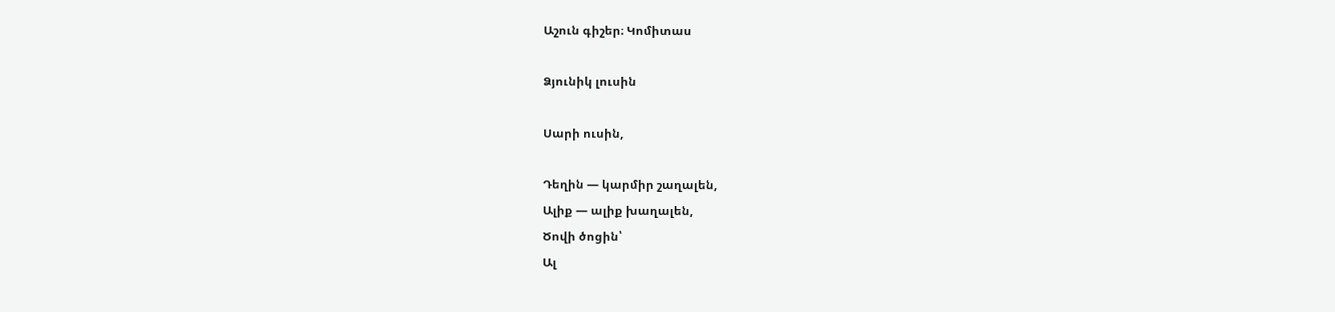Աշուն գիշեր։ Կոմիտաս

Ձյունիկ լուսին

Սարի ուսին,

Դեղին — կարմիր շաղալեն,
Ալիք — ալիք խաղալեն,
Ծովի ծոցին՝
Ալ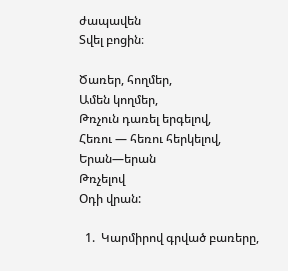ժապավեն
Տվել բոցին։

Ծառեր, հողմեր,
Ամեն կողմեր,
Թռչուն դառել երգելով,
Հեռու — հեռու հերկելով,
Երան—երան
Թռչելով
Օդի վրան:

  1.  Կարմիրով գրված բառերը,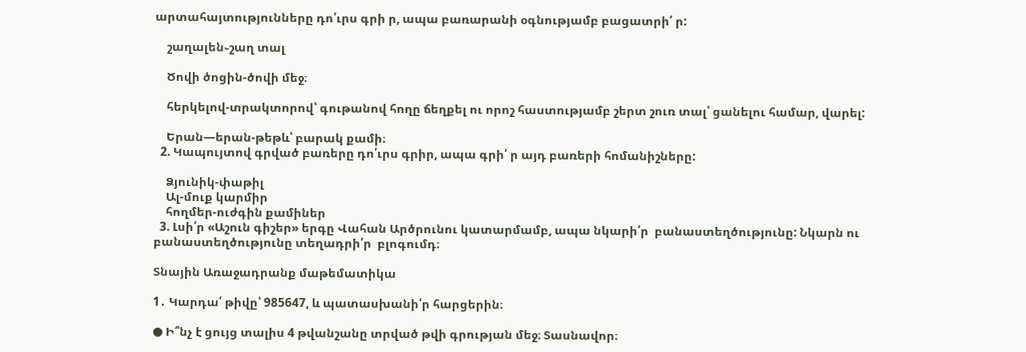արտահայտությունները դո՛ւրս գրի ր, ապա բառարանի օգնությամբ բացատրի՛ ր:

    շաղալեն֊շաղ տալ

    Ծովի ծոցին-ծովի մեջ։

    հերկելով-տրակտորով՝ գութանով հողը ճեղքել ու որոշ հաստությամբ շերտ շուռ տալ՝ ցանելու համար, վարել:

    Երան—երան-թեթև՝ բարակ քամի։
  2. Կապույտով գրված բառերը դո՛ւրս գրիր, ապա գրի՛ ր այդ բառերի հոմանիշները:

    Ձյունիկ-փաթիլ
    Ալ-մուք կարմիր
    հողմեր-ուժգին քամիներ
  3. Լսի՛ր «Աշուն գիշեր» երգը Վահան Արծրունու կատարմամբ, ապա նկարի՛ր  բանաստեղծությունը: Նկարն ու բանաստեղծությունը տեղադրի՛ր  բլոգումդ։

Տնային Առաջադրանք մաթեմատիկա

1․ Կարդա՛ թիվը՝ 985647, և պատասխանի՛ր հարցերին։

● Ի՞նչ է ցույց տալիս 4 թվանշանը տրված թվի գրության մեջ։ Տասնավոր։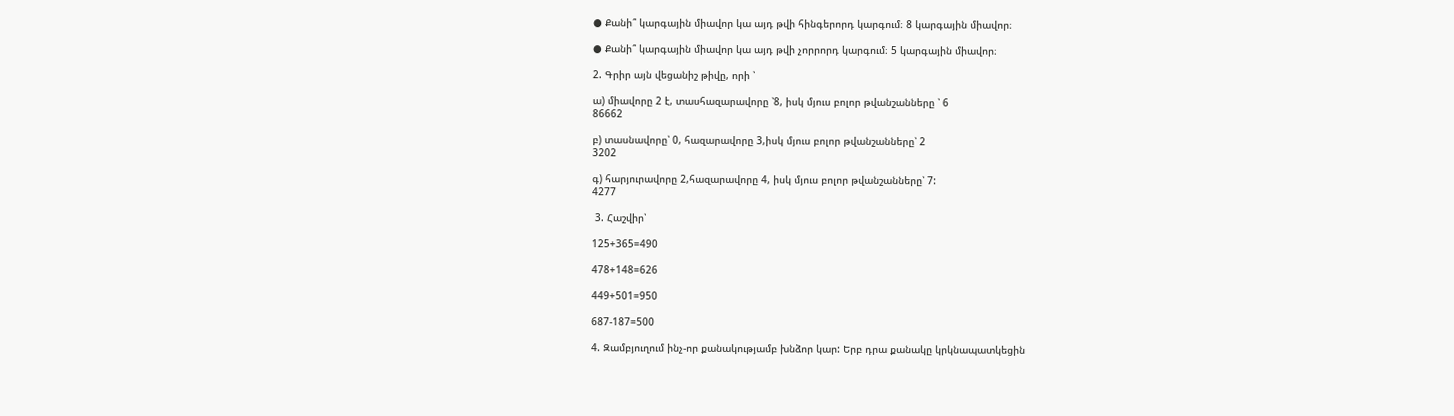● Քանի՞ կարգային միավոր կա այդ թվի հինգերորդ կարգում։ 8 կարգային միավոր։

● Քանի՞ կարգային միավոր կա այդ թվի չորրորդ կարգում։ 5 կարգային միավոր։

2. Գրիր այն վեցանիշ թիվը, որի ՝

ա) միավորը 2 է, տասհազարավորը ՝8, իսկ մյուս բոլոր թվանշանները ՝ 6
86662

բ) տասնավորը՝ 0, հազարավորը 3,իսկ մյուս բոլոր թվանշանները՝ 2
3202

գ) հարյուրավորը 2,հազարավորը 4, իսկ մյուս բոլոր թվանշանները՝ 7:
4277

 3. Հաշվիր՝

125+365=490

478+148=626

449+501=950

687-187=500

4. Զամբյուղում ինչ-որ քանակությամբ խնձոր կար: Երբ դրա քանակը կրկնապատկեցին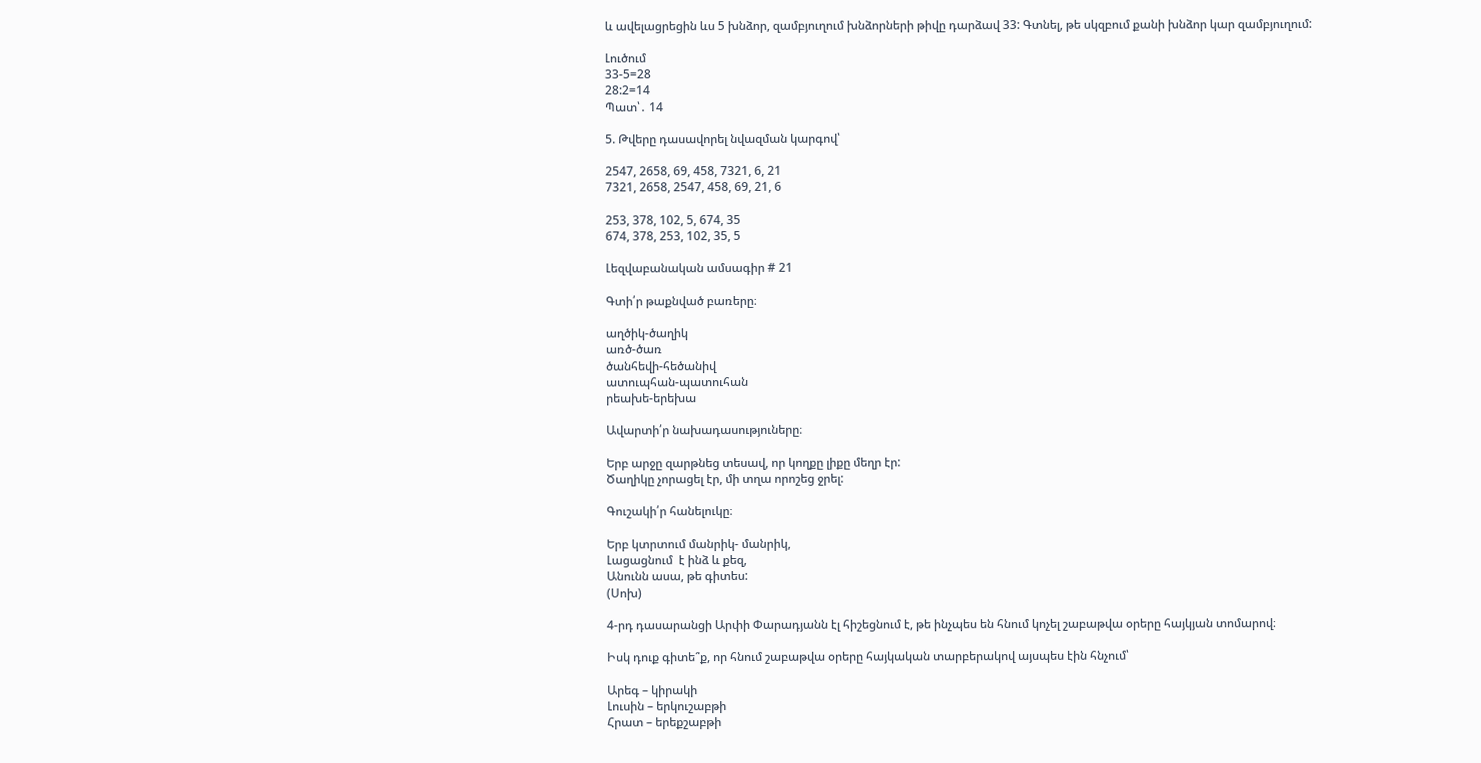և ավելացրեցին ևս 5 խնձոր, զամբյուղում խնձորների թիվը դարձավ 33: Գտնել, թե սկզբում քանի խնձոր կար զամբյուղում:

Լուծում
33-5=28
28:2=14
Պատ՝․ 14

5. Թվերը դասավորել նվազման կարգով՝

2547, 2658, 69, 458, 7321, 6, 21
7321, 2658, 2547, 458, 69, 21, 6

253, 378, 102, 5, 674, 35
674, 378, 253, 102, 35, 5

Լեզվաբանական ամսագիր # 21

Գտի՛ր թաքնված բառերը։

աղծիկ-ծաղիկ
առծ-ծառ
ծանհեվի-հեծանիվ
ատուպհան-պատուհան
րեախե-երեխա

Ավարտի՛ր նախադասություները։

Երբ արջը զարթնեց տեսավ, որ կողքը լիքը մեղր էր:
Ծաղիկը չորացել էր, մի տղա որոշեց ջրել:

Գուշակի՛ր հանելուկը։

Երբ կտրտում մանրիկ- մանրիկ,
Լացացնում  է ինձ և քեզ,
Անունն ասա, թե գիտես:
(Սոխ)

4-րդ դասարանցի Արփի Փարադյանն էլ հիշեցնում է, թե ինչպես են հնում կոչել շաբաթվա օրերը հայկյան տոմարով։

Իսկ դուք գիտե՞ք, որ հնում շաբաթվա օրերը հայկական տարբերակով այսպես էին հնչում՝

Արեգ – կիրակի
Լուսին – երկուշաբթի
Հրատ – երեքշաբթի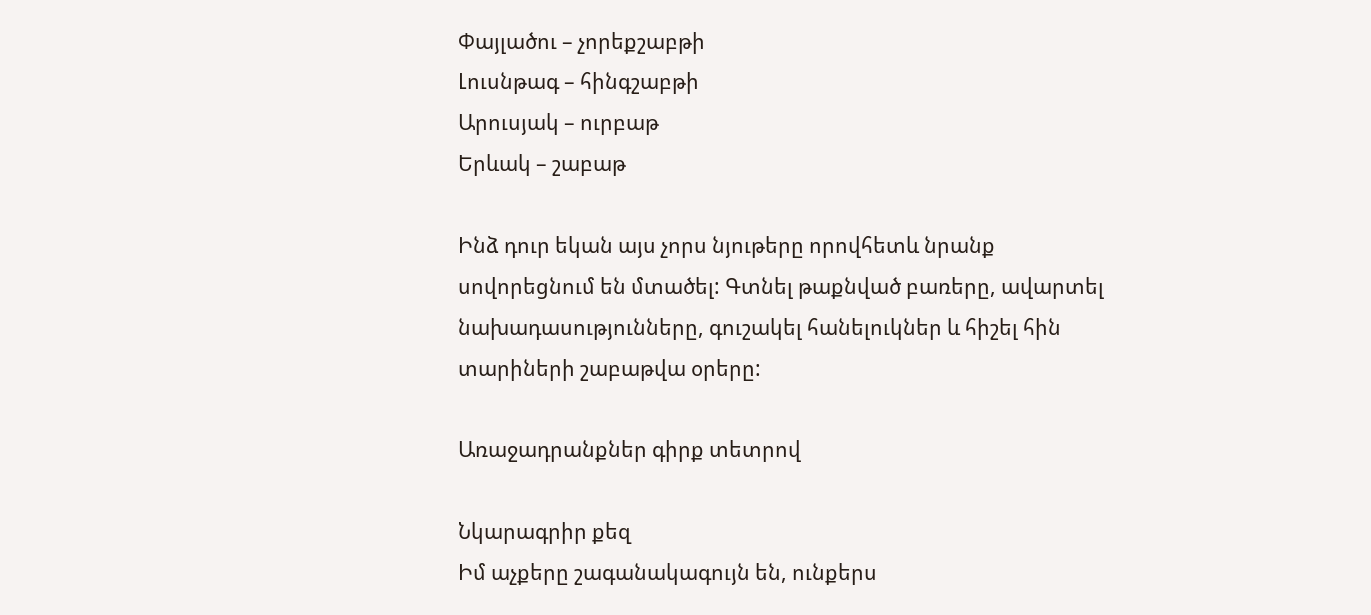Փայլածու – չորեքշաբթի
Լուսնթագ – հինգշաբթի
Արուսյակ – ուրբաթ
Երևակ – շաբաթ

Ինձ դուր եկան այս չորս նյութերը որովհետև նրանք սովորեցնում են մտածել: Գտնել թաքնված բառերը, ավարտել նախադասությունները, գուշակել հանելուկներ և հիշել հին տարիների շաբաթվա օրերը:

Առաջադրանքներ գիրք տետրով

Նկարագրիր քեզ
Իմ աչքերը շագանակագույն են, ունքերս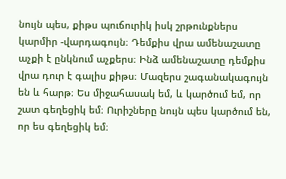նույն պես, քիթս պուճուրիկ իսկ շրթունքներս կարմիր -վարդագույն։ Դեմքիս վրա ամենաշատը աչքի է ընկնում աչքերս։ Ինձ ամենաշատը դեմքիս վրա դուր է գալիս քիթս։ Մազերս շագանակագույն են և հարթ։ Ես միջահասակ եմ, և կարծում եմ, որ շատ գեղեցիկ եմ։ Ուրիշները նույն պես կարծում են, որ ես գեղեցիկ եմ։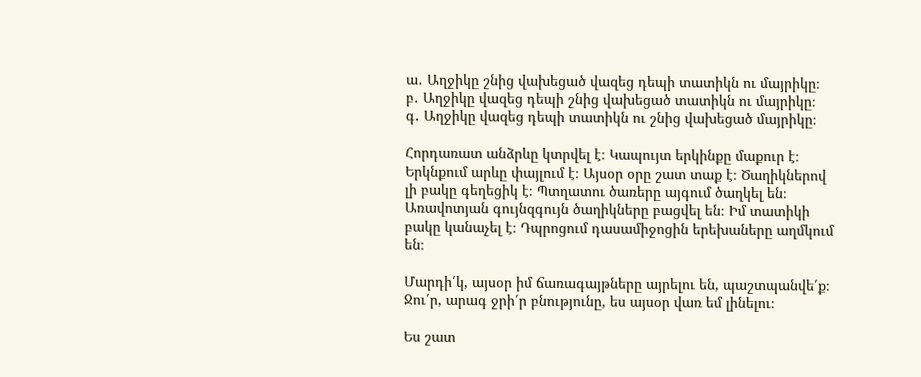ա․ Աղջիկը շնից վախեցած վազեց դեպի տատիկն ու մայրիկը։
բ․ Աղջիկը վազեց դեպի շնից վախեցած տատիկն ու մայրիկը։
գ․ Աղջիկը վազեց դեպի տատիկն ու շնից վախեցած մայրիկը։

Հորդառատ անձրևը կտրվել է։ Կապույտ երկինքը մաքուր է։ Երկնքում արևը փայլում է։ Այսօր օրը շատ տաք է։ Ծաղիկներով լի բակը գեղեցիկ է։ Պտղատու ծառերը այգում ծաղկել են։ Առավոտյան գույնզգույն ծաղիկները բացվել են։ Իմ տատիկի բակը կանաչել է։ Դպրոցում դասամիջոցին երեխաները աղմկում են։

Մարդի՛կ, այսօր իմ ճառագայթները այրելու են, պաշտպանվե՛ք։
Ջու՛ր, արագ ջրի՛ր բնությունը, ես այսօր վառ եմ լինելու։

Ես շատ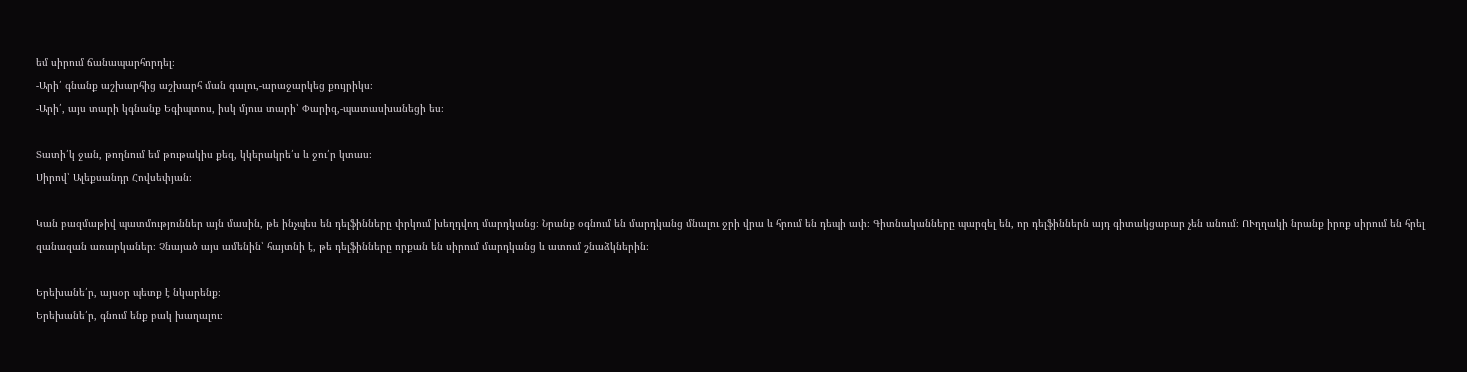եմ սիրում ճանապարհորդել։
-Արի՛ գնանք աշխարհից աշխարհ ման գալու,-արաջարկեց քույրիկս։
-Արի՛, այս տարի կգնանք Եգիպտոս, իսկ մյուս տարի՝ Փարիզ,-պատասխանեցի ես։

Տատի՛կ ջան, թողնում եմ թութակիս քեզ, կկերակրե՛ս և ջու՛ր կտաս։
Սիրով՝ Ալեքսանդր Հովսեփյան։

Կան բազմաթիվ պատմություններ այն մասին, թե ինչպես են դելֆինները փրկում խեղդվող մարդկանց։ Նրանք օգնում են մարդկանց մնալու ջրի վրա և հրում են դեպի ափ։ Գիտնականները պարզել են, որ դելֆիններն այդ գիտակցաբար չեն անում։ ՈՒղղակի նրանք իրոք սիրում են հրել զանազան առարկաներ։ Չնայած այս ամենին՝ հայտնի է, թե դելֆինները որքան են սիրում մարդկանց և ատում շնաձկներին։

Երեխանե՛ր, այսօր պետք է նկարենք։
Երեխանե՛ր, գնում ենք բակ խաղալու։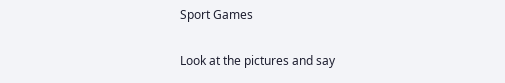Sport Games

Look at the pictures and say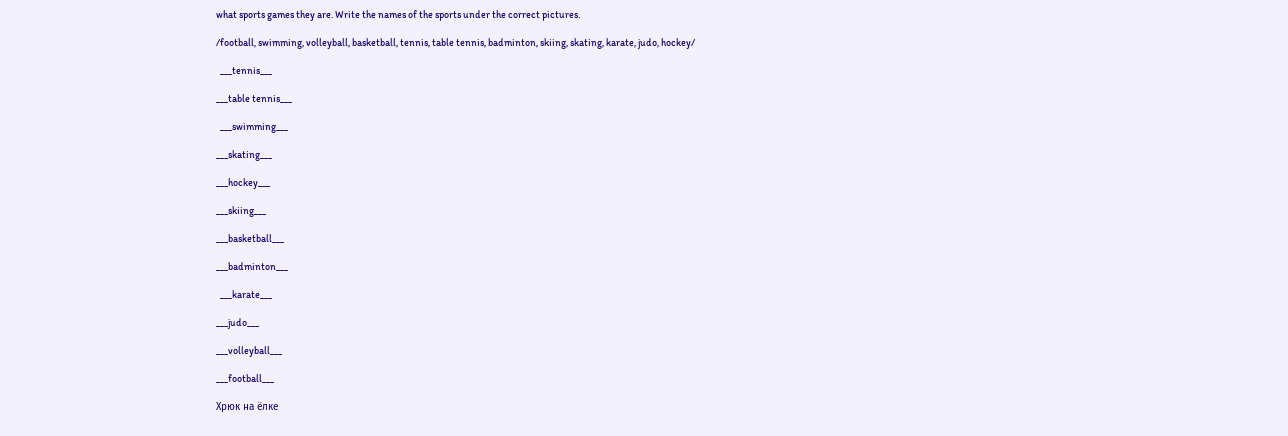what sports games they are. Write the names of the sports under the correct pictures.

/football, swimming, volleyball, basketball, tennis, table tennis, badminton, skiing, skating, karate, judo, hockey/

  ___tennis___

___table tennis___

  ___swimming___

___skating___

___hockey___

___skiing___

___basketball___

___badminton___

  ___karate___

___judo___

___volleyball___

___football___

Хрюк на ёлке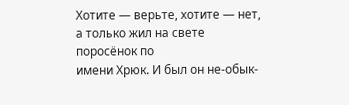Хотите — верьте, хотите — нет,
а только жил на свете поросёнок по
имени Хрюк. И был он не-обык-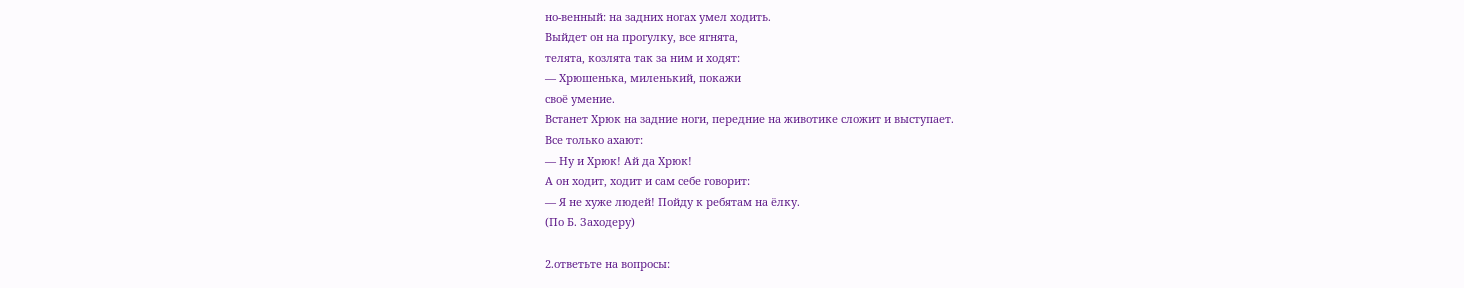но-венный: на задних ногах умел ходить.
Выйдет он на прогулку, все ягнята,
телята, козлята так за ним и ходят:
— Хрюшенька, миленький, покажи
своё умение.
Встанет Хрюк на задние ноги, передние на животике сложит и выступает.
Все только ахают:
— Ну и Хрюк! Ай да Хрюк!
А он ходит, ходит и сам себе говорит:
— Я не хуже людей! Пойду к ребятам на ёлку.
(По Б. Заходеру)

2.ответьте на вопросы: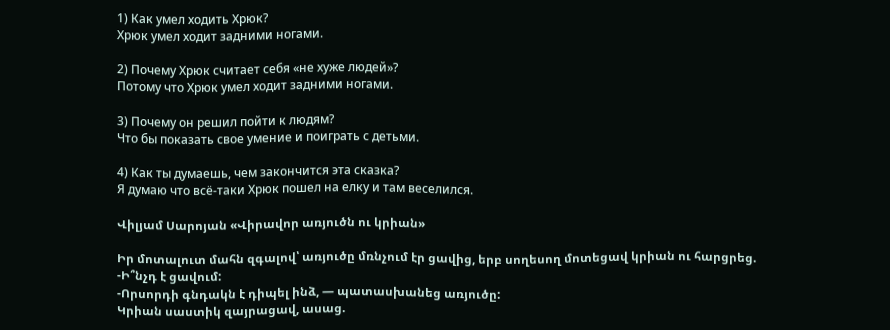1) Как умел ходить Хрюк?
Хрюк умел ходит задними ногами.

2) Почему Хрюк считает себя «не хуже людей»?
Потому что Хрюк умел ходит задними ногами.

3) Почему он решил пойти к людям?
Что бы показать свое умение и поиграть с детьми.

4) Как ты думаешь, чем закончится эта сказка?
Я думаю что всё-таки Хрюк пошел на елку и там веселился.

Վիլյամ Սարոյան «Վիրավոր առյուծն ու կրիան»

Իր մոտալուտ մահն զգալով՝ առյուծը մռնչում էր ցավից, երբ սողեսող մոտեցավ կրիան ու հարցրեց.
-Ի՞նչդ է ցավում:
-Որսորդի գնդակն է դիպել ինձ, — պատասխանեց առյուծը:
Կրիան սաստիկ զայրացավ, ասաց.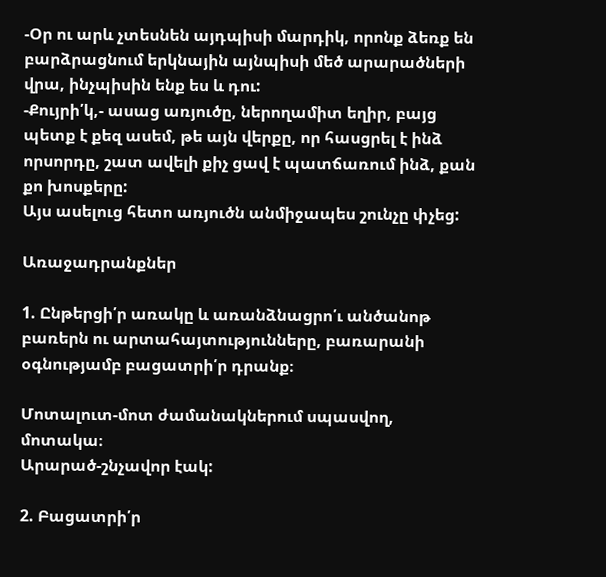-Օր ու արև չտեսնեն այդպիսի մարդիկ, որոնք ձեռք են բարձրացնում երկնային այնպիսի մեծ արարածների վրա, ինչպիսին ենք ես և դու:
-Քույրի՛կ,- ասաց առյուծը, ներողամիտ եղիր, բայց պետք է քեզ ասեմ, թե այն վերքը, որ հասցրել է ինձ որսորդը, շատ ավելի քիչ ցավ է պատճառում ինձ, քան քո խոսքերը:
Այս ասելուց հետո առյուծն անմիջապես շունչը փչեց:

Առաջադրանքներ

1. Ընթերցի՛ր առակը և առանձնացրո՛ւ անծանոթ բառերն ու արտահայտությունները, բառարանի օգնությամբ բացատրի՛ր դրանք։

Մոտալուտ-մոտ ժամանակներում սպասվող, մոտակա։
Արարած-շնչավոր էակ:

2. Բացատրի՛ր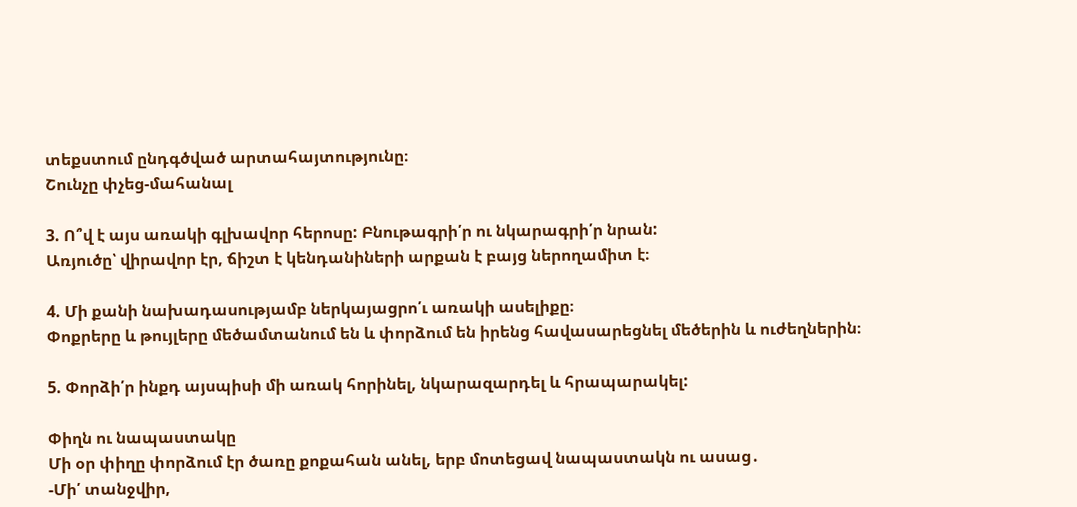տեքստում ընդգծված արտահայտությունը։
Շունչը փչեց-մահանալ

3. Ո՞վ է այս առակի գլխավոր հերոսը: Բնութագրի՛ր ու նկարագրի՛ր նրան:
Առյուծը՝ վիրավոր էր, ճիշտ է կենդանիների արքան է բայց ներողամիտ է։

4. Մի քանի նախադասությամբ ներկայացրո՛ւ առակի ասելիքը։
Փոքրերը և թույլերը մեծամտանում են և փորձում են իրենց հավասարեցնել մեծերին և ուժեղներին։

5. Փորձի՛ր ինքդ այսպիսի մի առակ հորինել, նկարազարդել և հրապարակել:

Փիղն ու նապաստակը
Մի օր փիղը փորձում էր ծառը քոքահան անել, երբ մոտեցավ նապաստակն ու ասաց․
-Մի՛ տանջվիր,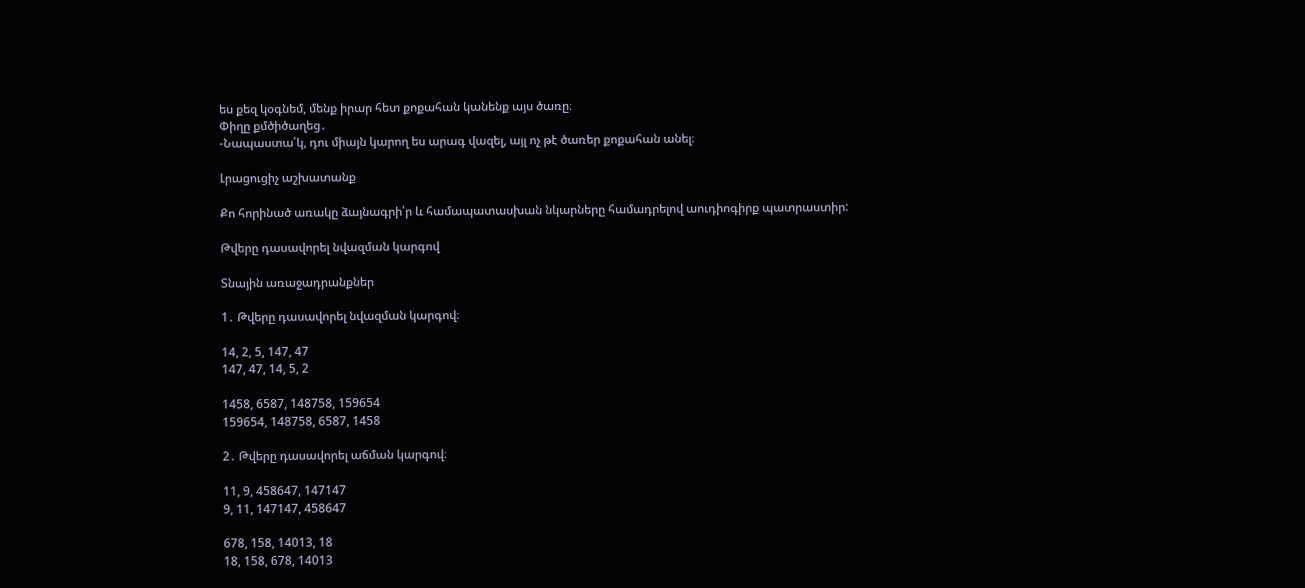ես քեզ կօգնեմ, մենք իրար հետ քոքահան կանենք այս ծառը։
Փիղը քմծիծաղեց․
-Նապաստա՛կ, դու միայն կարող ես արագ վազել, այլ ոչ թէ ծառեր քոքահան անել։

Լրացուցիչ աշխատանք

Քո հորինած առակը ձայնագրի՛ր և համապատասխան նկարները համադրելով աուդիոգիրք պատրաստիր:

Թվերը դասավորել նվազման կարգով

Տնային առաջադրանքներ

1․ Թվերը դասավորել նվազման կարգով։

14, 2, 5, 147, 47
147, 47, 14, 5, 2

1458, 6587, 148758, 159654
159654, 148758, 6587, 1458

2․ Թվերը դասավորել աճման կարգով։

11, 9, 458647, 147147
9, 11, 147147, 458647

678, 158, 14013, 18
18, 158, 678, 14013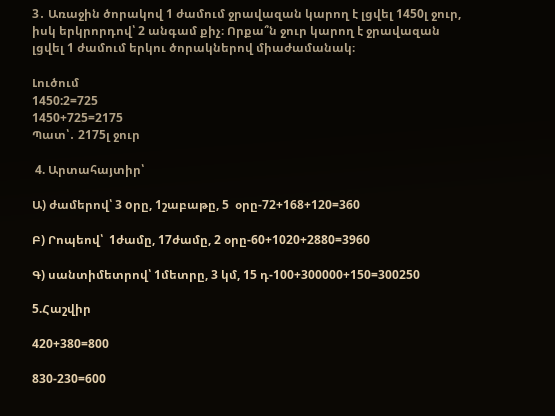3․ Առաջին ծորակով 1 ժամում ջրավազան կարող է լցվել 1450լ ջուր, իսկ երկրորդով՝ 2 անգամ քիչ։ Որքա՞ն ջուր կարող է ջրավազան լցվել 1 ժամում երկու ծորակներով միաժամանակ։

Լուծում
1450:2=725
1450+725=2175
Պատ՝․ 2175լ ջուր

 4. Արտահայտիր՝

Ա) ժամերով՝ 3 oրը, 1շաբաթը, 5  օրը-72+168+120=360

Բ) Րոպեով՝  1ժամը, 17ժամը, 2 օրը-60+1020+2880=3960

Գ) սանտիմետրով՝ 1մետրը, 3 կմ, 15 դ-100+300000+150=300250

5.Հաշվիր

420+380=800

830-230=600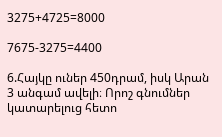3275+4725=8000

7675-3275=4400

6.Հայկը ուներ 450դրամ, իսկ Արան 3 անգամ ավելի։ Որոշ գնումներ կատարելուց հետո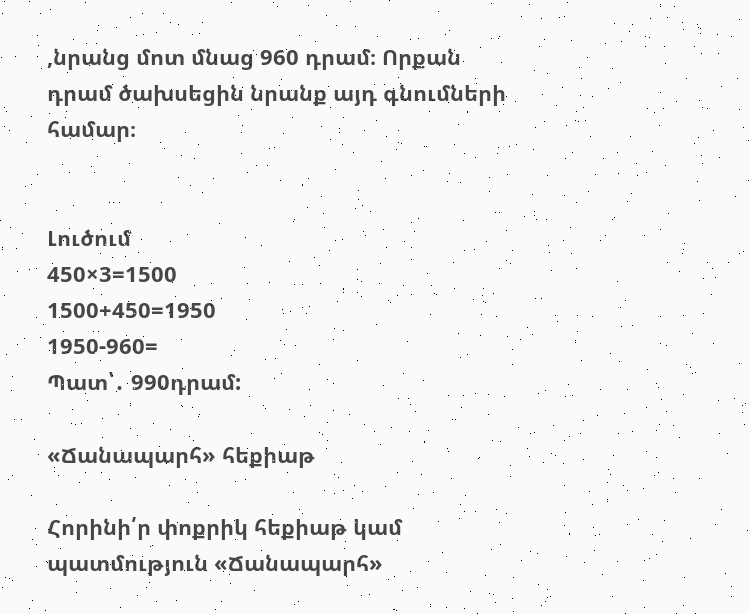,նրանց մոտ մնաց 960 դրամ։ Որքան դրամ ծախսեցին նրանք այդ գնումների համար։


Լուծում
450×3=1500
1500+450=1950
1950-960=
Պատ՝․ 990դրամ:

«Ճանապարհ» հեքիաթ

Հորինի՛ր փոքրիկ հեքիաթ կամ պատմություն «Ճանապարհ»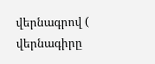վերնագրով ( վերնագիրը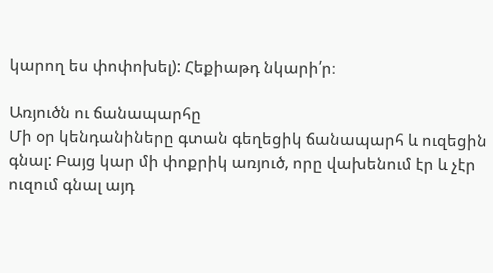կարող ես փոփոխել): Հեքիաթդ նկարի՛ր։

Առյուծն ու ճանապարհը
Մի օր կենդանիները գտան գեղեցիկ ճանապարհ և ուզեցին գնալ: Բայց կար մի փոքրիկ առյուծ, որը վախենում էր և չէր ուզում գնալ այդ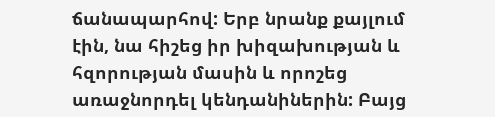ճանապարհով: Երբ նրանք քայլում էին, նա հիշեց իր խիզախության և հզորության մասին և որոշեց առաջնորդել կենդանիներին: Բայց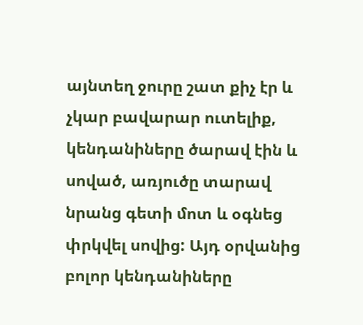այնտեղ ջուրը շատ քիչ էր և չկար բավարար ուտելիք, կենդանիները ծարավ էին և սոված, առյուծը տարավ նրանց գետի մոտ և օգնեց փրկվել սովից: Այդ օրվանից բոլոր կենդանիները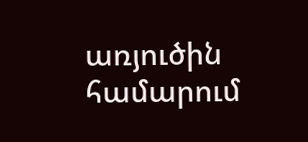առյուծին համարում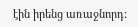էին իրենց առաջնորդ: